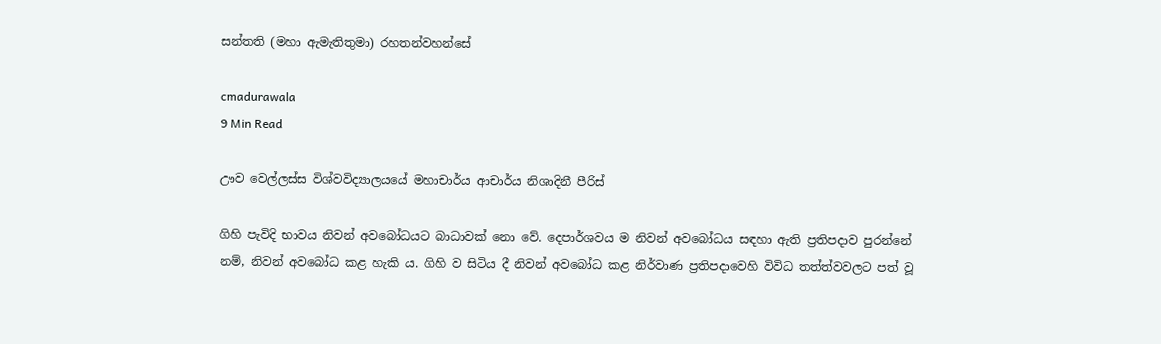සන්තති (මහා ඇමැතිතුමා) රහතන්වහන්සේ

cmadurawala
9 Min Read

ඌව වෙල්ලස්ස විශ්වවිද්‍යාලයයේ මහාචාර්ය ආචාර්ය නිශාදිනී පීරිස්

ගිහි පැවිදි භාවය නිවන් අවබෝධයට බාධාවක් නො වේ. දෙපාර්ශවය ම නිවන් අවබෝධය සඳහා ඇති ප්‍රතිපදාව පුරන්නේ නම්, නිවන් අවබෝධ කළ හැකි ය. ගිහි ව සිටිය දී නිවන් අවබෝධ කළ නිර්වාණ ප්‍රතිපදාවෙහි විවිධ තත්ත්වවලට පත් වූ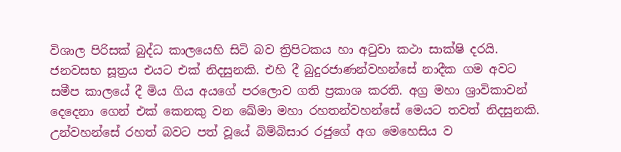විශාල පිරිසක් බුද්ධ කාලයෙහි සිටි බව ත්‍රිපිටකය හා අටුවා කථා සාක්ෂි දරයි. ජනවසභ සූත්‍රය එයට එක් නිදසුනකි. එහි දී බුදුරජාණන්වහන්සේ නාදීක ගම අවට සමීප කාලයේ දී මිය ගිය අයගේ පරලොව ගති ප්‍රකාශ කරති. අග්‍ර මහා ශ්‍රාවිකාවන් දෙදෙනා ගෙන් එක් කෙනකු වන ඛේමා මහා රහතන්වහන්සේ මෙයට තවත් නිදසුනකි. උන්වහන්සේ රහත් බවට පත් වූයේ බිම්බිසාර රජුගේ අග මෙහෙසිය ව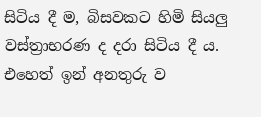සිටිය දී ම, බිසවකට හිමි සියලු වස්ත්‍රාභරණ ද දරා සිටිය දී ය. එහෙත් ඉන් අනතුරු ව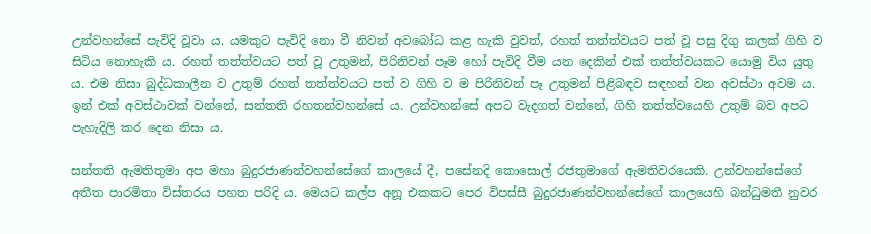උන්වහන්සේ පැවිදි වූවා ය. යමකුට පැවිදි නො වී නිවන් අවබෝධ කළ හැකි වුවත්, රහත් තත්ත්වයට පත් වූ පසු දිගු කලක් ගිහි ව සිටිය නොහැකි ය. රහත් තත්ත්වයට පත් වූ උතුමන්, පිරිනිවන් පෑම හෝ පැවිදි වීම යන දෙකින් එක් තත්ත්වයකට යොමු විය යුතු ය. එම නිසා බුද්ධකාලීන ව උතුම් රහත් තත්ත්වයට පත් ව ගිහි ව ම පිරිනිවන් පෑ උතුමන් පිළිබඳව සඳහන් වන අවස්ථා අවම ය. ඉන් එක් අවස්ථාවක් වන්නේ, සන්තති රහතන්වහන්සේ ය. උන්වහන්සේ අපට වැදගත් වන්නේ, ගිහි තත්ත්වයෙහි උතුම් බව අපට පැහැදිලි කර දෙන නිසා ය.

සන්තති ඇමතිතුමා අප මහා බුදුරජාණන්වහන්සේගේ කාලයේ දී, පසේනදි කොසොල් රජතුමාගේ ඇමතිවරයෙකි. උන්වහන්සේගේ අතීත පාරමිතා විස්තරය පහත පරිදි ය. මෙයට කල්ප අනූ එකකට පෙර විපස්සී බුදුරජාණන්වහන්සේගේ කාලයෙහි බන්ධුමතී නුවර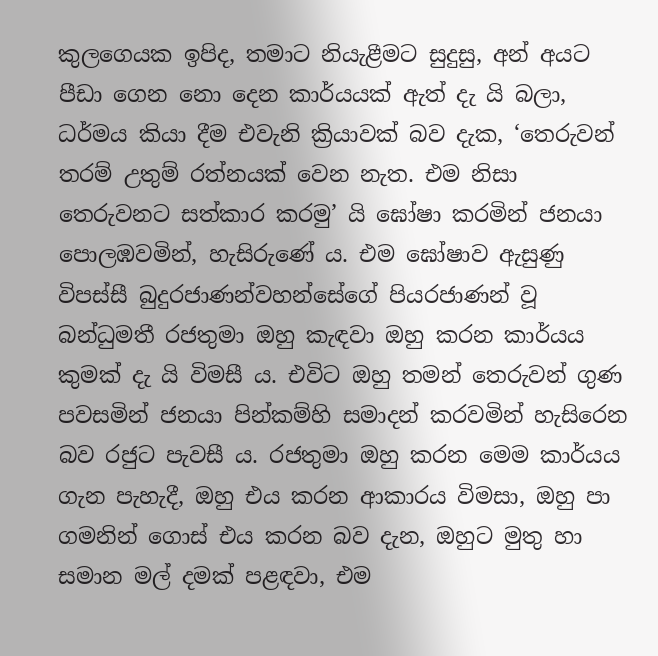කුලගෙයක ඉපිද, තමාට නියැළීමට සුදුසු, අන් අයට පීඩා ගෙන නො දෙන කාර්යයක් ඇත් දැ යි බලා, ධර්මය කියා දීම එවැනි ක්‍රියාවක් බව දැක, ‘තෙරුවන් තරම් උතුම් රත්නයක් වෙන නැත. එම නිසා තෙරුවනට සත්කාර කරමු’ යි ඝෝෂා කරමින් ජනයා පොලඹවමින්, හැසිරුණේ ය. එම ඝෝෂාව ඇසුණු විපස්සී බුදුරජාණන්වහන්සේගේ පියරජාණන් වූ බන්ධුමතී රජතුමා ඔහු කැඳවා ඔහු කරන කාර්යය කුමක් දැ යි විමසී ය. එවිට ඔහු තමන් තෙරුවන් ගුණ පවසමින් ජනයා පින්කම්හි සමාදන් කරවමින් හැසිරෙන බව රජුට පැවසී ය. රජතුමා ඔහු කරන මෙම කාර්යය ගැන පැහැදී, ඔහු එය කරන ආකාරය විමසා, ඔහු පා ගමනින් ගොස් එය කරන බව දැන, ඔහුට මුතු හා සමාන මල් දමක් පළඳවා, එම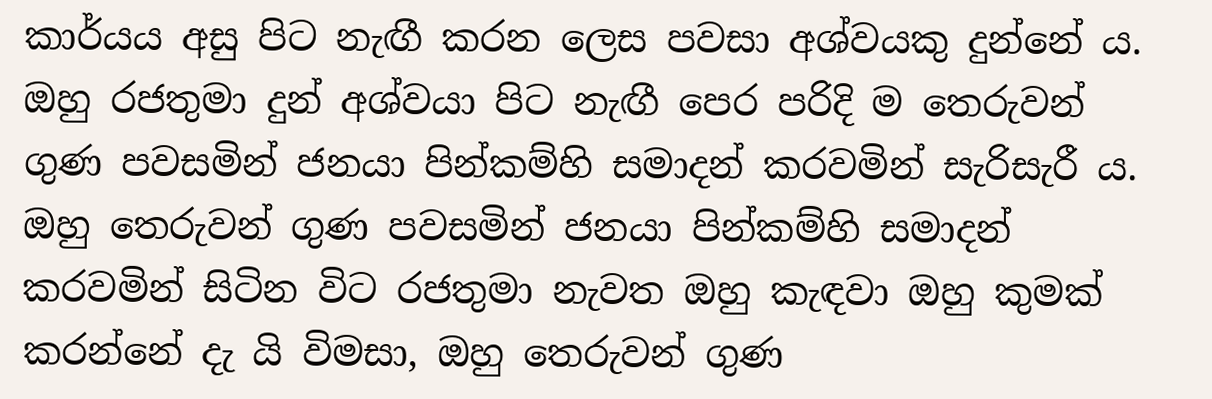කාර්යය අසු පිට නැඟී කරන ලෙස පවසා අශ්වයකු දුන්නේ ය. ඔහු රජතුමා දුන් අශ්වයා පිට නැඟී පෙර පරිදි ම තෙරුවන් ගුණ පවසමින් ජනයා පින්කම්හි සමාදන් කරවමින් සැරිසැරී ය. ඔහු තෙරුවන් ගුණ පවසමින් ජනයා පින්කම්හි සමාදන් කරවමින් සිටින විට රජතුමා නැවත ඔහු කැඳවා ඔහු කුමක් කරන්නේ දැ යි විමසා, ඔහු තෙරුවන් ගුණ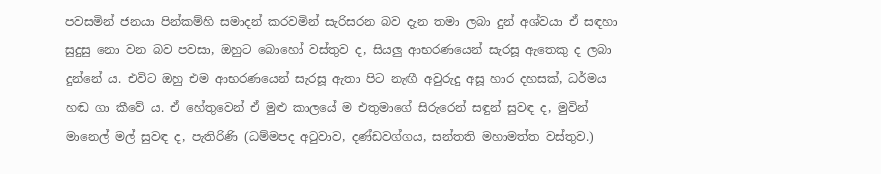පවසමින් ජනයා පින්කම්හි සමාදන් කරවමින් සැරිසරන බව දැන තමා ලබා දුන් අශ්වයා ඒ සඳහා සුදුසු නො වන බව පවසා, ඔහුට බොහෝ වස්තුව ද, සියලු ආභරණයෙන් සැරසූ ඇතෙකු ද ලබා දුන්නේ ය. එවිට ඔහු එම ආභරණයෙන් සැරසූ ඇතා පිට නැඟී අවුරුදු අසූ හාර දහසක්, ධර්මය හඬ ගා කීවේ ය. ඒ හේතුවෙන් ඒ මුළු කාලයේ ම එතුමාගේ සිරුරෙන් සඳුන් සුවඳ ද, මුවින් මානෙල් මල් සුවඳ ද, පැතිරිණි (ධම්මපද අටුවාව, දණ්ඩවග්ගය, සන්තති මහාමත්ත වස්තුව.)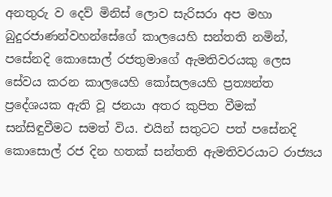අනතුරු ව දෙව් මිනිස් ලොව සැරිසරා අප මහා බුදුරජාණන්වහන්සේගේ කාලයෙහි සන්තති නමින්, පසේනදි කොසොල් රජතුමාගේ ඇමතිවරයකු ලෙස සේවය කරන කාලයෙහි කෝසලයෙහි ප්‍රත්‍යන්ත ප්‍රදේශයක ඇති වූ ජනයා අතර කුපිත වීමක් සන්සිඳුවීමට සමත් විය. එයින් සතුටට පත් පසේනදි කොසොල් රජ දින හතක් සන්තති ඇමතිවරයාට රාජ්‍යය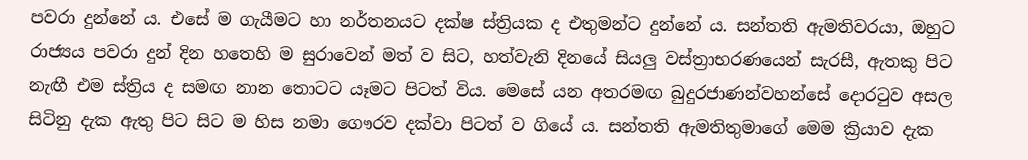පවරා දුන්නේ ය. එසේ ම ගැයීමට හා නර්තනයට දක්ෂ ස්ත්‍රියක ද එතුමන්ට දුන්නේ ය. සන්තති ඇමතිවරයා, ඔහුට රාජ්‍යය පවරා දුන් දින හතෙහි ම සුරාවෙන් මත් ව සිට, හත්වැනි දිනයේ සියලු වස්ත්‍රාභරණයෙන් සැරසී, ඇතකු පිට නැඟී එම ස්ත්‍රිය ද සමඟ නාන තොටට යෑමට පිටත් විය. මෙසේ යන අතරමඟ බුදුරජාණන්වහන්සේ දොරටුව අසල සිටිනු දැක ඇතු පිට සිට ම හිස නමා ගෞරව දක්වා පිටත් ව ගියේ ය. සන්තති ඇමතිතුමාගේ මෙම ක්‍රියාව දැක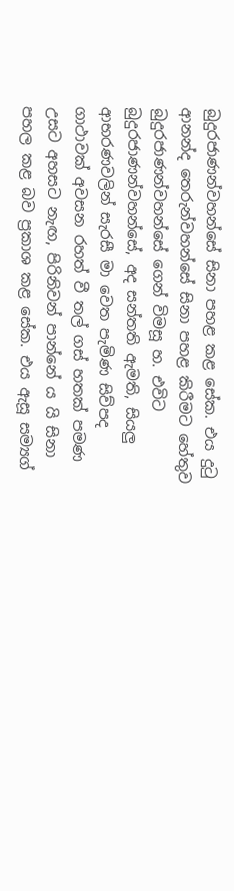බුදුරජාණන්වහන්සේ සිනා පහළ කළ සේක. එය දුටු ආනන්ද තෙරුන්වහන්සේ සිනා පහළ කිරීමට හේතුව බුදුරජාණන්වහන්සේ ගෙන් විමසූ හ. එවිට බුදුරජාණන්වහන්සේ, අද සන්තති ඇමති, සියලු ආභරණවලින් සැරසී මා වෙත පැමිණ සිව්පද ගාථාවක් අවසන රහත් වී තල් ගස් හතක් පමණ උසට අහසට නැඟ, පිරිනිවන් පාන්නේ ය යි සිනා පහල කළ බව ප්‍රකාශ කළ සේක. එය ඇසූ සම්‍යග්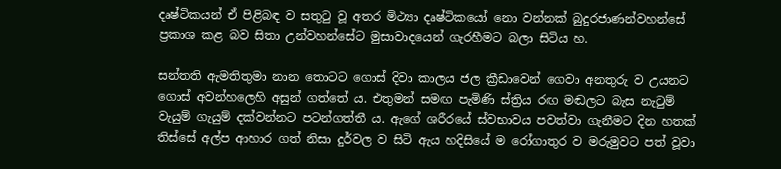දෘෂ්ටිකයන් ඒ පිළිබඳ ව සතුටු වූ අතර මිථ්‍යා දෘෂ්ටිකයෝ නො වන්නක් බුදුරජාණන්වහන්සේ ප්‍රකාශ කළ බව සිතා උන්වහන්සේට මුසාවාදයෙන් ගැරහීමට බලා සිටිය හ.

සන්තති ඇමතිතුමා නාන තොටට ගොස් දිවා කාලය ජල ක්‍රීඩාවෙන් ගෙවා අනතුරු ව උයනට ගොස් අවන්හලෙහි අසුන් ගත්තේ ය. එතුමන් සමඟ පැමිණි ස්ත්‍රිය රඟ මඬලට බැස නැටුම් වැයුම් ගැයුම් දක්වන්නට පටන්ගත්තී ය. ඇගේ ශරීරයේ ස්වභාවය පවත්වා ගැනීමට දින හතක් තිස්සේ අල්ප ආහාර ගත් නිසා දුර්වල ව සිටි ඇය හදිසියේ ම රෝගාතුර ව මරුමුවට පත් වූවා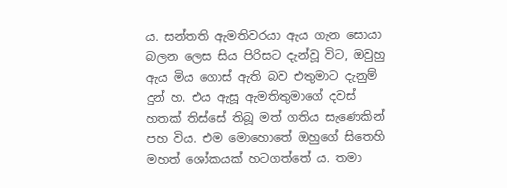ය. සන්තති ඇමතිවරයා ඇය ගැන සොයා බලන ලෙස සිය පිරිසට දැන්වූ විට, ඔවුහු ඇය මිය ගොස් ඇති බව එතුමාට දැනුම් දුන් හ. එය ඇසූ ඇමතිතුමාගේ දවස් හතක් තිස්සේ තිබූ මත් ගතිය සැණෙකින් පහ විය. එම මොහොතේ ඔහුගේ සිතෙහි මහත් ශෝකයක් හටගත්තේ ය. තමා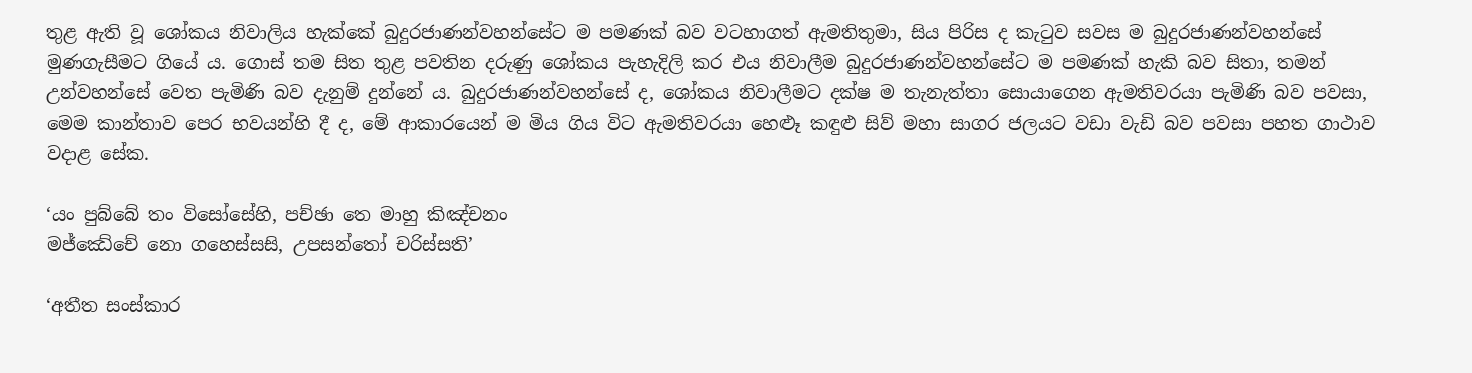තුළ ඇති වූ ශෝකය නිවාලිය හැක්කේ බුදුරජාණන්වහන්සේට ම පමණක් බව වටහාගත් ඇමතිතුමා, සිය පිරිස ද කැටුව සවස ම බුදුරජාණන්වහන්සේ මුණගැසීමට ගියේ ය. ගොස් තම සිත තුළ පවතින දරුණු ශෝකය පැහැදිලි කර එය නිවාලීම බුදුරජාණන්වහන්සේට ම පමණක් හැකි බව සිතා, තමන් උන්වහන්සේ වෙත පැමිණි බව දැනුම් දුන්නේ ය. බුදුරජාණන්වහන්සේ ද, ශෝකය නිවාලීමට දක්ෂ ම තැනැත්තා සොයාගෙන ඇමතිවරයා පැමිණි බව පවසා, මෙම කාන්තාව පෙර භවයන්හි දී ද, මේ ආකාරයෙන් ම මිය ගිය විට ඇමතිවරයා හෙළුෑ කඳුළු සිව් මහා සාගර ජලයට වඩා වැඩි බව පවසා පහත ගාථාව වදාළ සේක.

‘යං පුබ්බේ තං විසෝසේහි, පච්ඡා තෙ මාහු කිඤ්චනං
මජ්ඣේචේ නො ගහෙස්සසි, උපසන්තෝ චරිස්සති’

‘අතීත සංස්කාර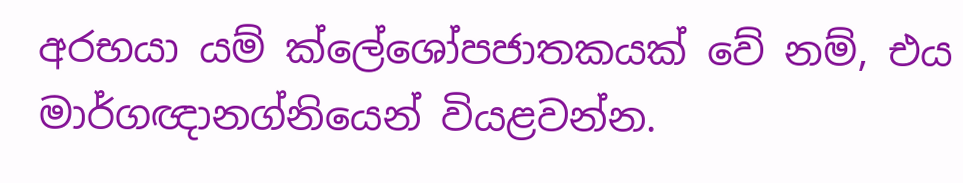අරභයා යම් ක්ලේශෝපජාතකයක් වේ නම්, එය මාර්ගඥානග්නියෙන් වියළවන්න.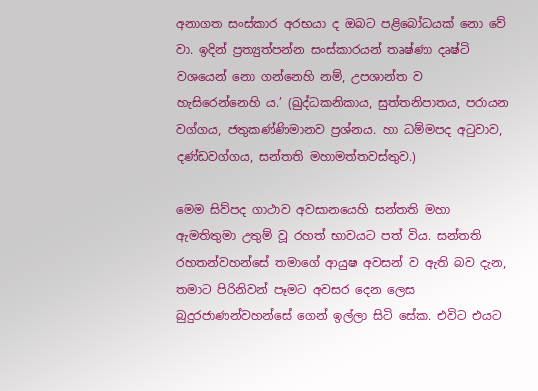අනාගත සංස්කාර අරභයා ද ඔබට පළිබෝධයක් නො වේ වා. ඉදින් ප්‍රත්‍යුත්පන්න සංස්කාරයන් තෘෂ්ණා දෘෂ්ටි වශයෙන් නො ගන්නෙහි නම්, උපශාන්ත ව හැසිරෙන්නෙහි ය.’ (ඛුද්ධකනිකාය, සුත්තනිපාතය, පරායන වග්ගය, ජතුකණ්ණිමානව ප්‍රශ්නය. හා ධම්මපද අටුවාව, දණ්ඩවග්ගය, සන්තති මහාමත්තවස්තුව.)

මෙම සිව්පද ගාථාව අවසානයෙහි සන්තති මහා ඇමතිතුමා උතුම් වූ රහත් භාවයට පත් විය. සන්තති රහතන්වහන්සේ තමාගේ ආයුෂ අවසන් ව ඇති බව දැන, තමාට පිරිනිවන් පෑමට අවසර දෙන ලෙස බුදුරජාණන්වහන්සේ ගෙන් ඉල්ලා සිටි සේක. එවිට එයට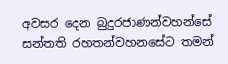අවසර දෙන බුදුරජාණන්වහන්සේ සන්තති රහතන්වහනසේට තමන්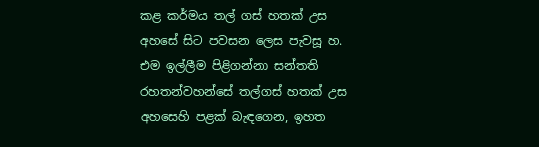කළ කර්මය තල් ගස් හතක් උස අහසේ සිට පවසන ලෙස පැවසූ හ. එම ඉල්ලීම පිළිගන්නා සන්තති රහතන්වහන්සේ තල්ගස් හතක් උස අහසෙහි පළක් බැඳගෙන, ඉහත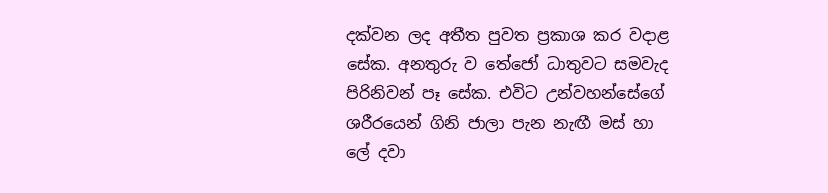දක්වන ලද අතීත පුවත ප්‍රකාශ කර වදාළ සේක. අනතුරු ව තේජෝ ධාතුවට සමවැද පිරිනිවන් පෑ සේක. එවිට උන්වහන්සේගේ ශරීරයෙන් ගිනි ජාලා පැන නැඟී මස් හා ලේ දවා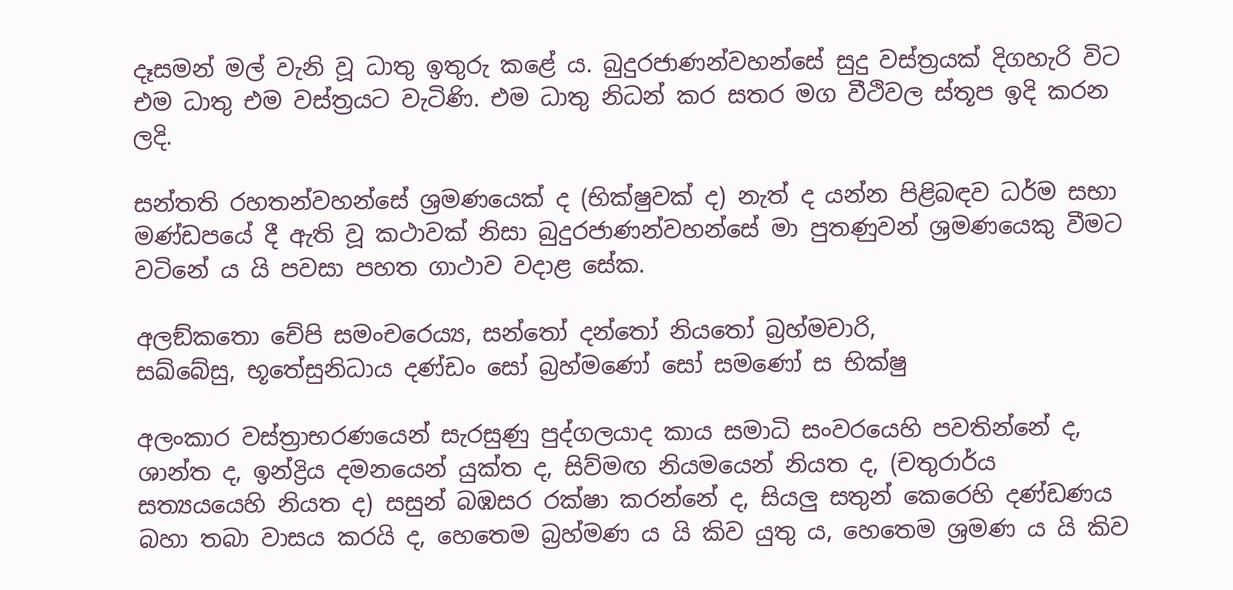දෑසමන් මල් වැනි වූ ධාතු ඉතුරු කළේ ය. බුදුරජාණන්වහන්සේ සුදු වස්ත්‍රයක් දිගහැරි විට එම ධාතු එම වස්ත්‍රයට වැටිණි. එම ධාතු නිධන් කර සතර මග වීථිවල ස්තූප ඉදි කරන ලදි.

සන්තති රහතන්වහන්සේ ශ්‍රමණයෙක් ද (භික්ෂුවක් ද) නැත් ද යන්න පිළිබඳව ධර්ම සභා මණ්ඩපයේ දී ඇති වූ කථාවක් නිසා බුදුරජාණන්වහන්සේ මා පුතණුවන් ශ්‍රමණයෙකු වීමට වටිනේ ය යි පවසා පහත ගාථාව වදාළ සේක.

අලඞ්කතො චේපි සමංචරෙය්‍ය, සන්තෝ දන්තෝ නියතෝ බ්‍රහ්මචාරි,
සඛ්බේසු, භූතේසුනිධාය දණ්ඩං සෝ බ්‍රහ්මණෝ සෝ සමණෝ ස භික්ෂු

අලංකාර වස්ත්‍රාභරණයෙන් සැරසුණු පුද්ගලයාද කාය සමාධි සංවරයෙහි පවතින්නේ ද, ශාන්ත ද, ඉන්ද්‍රිය දමනයෙන් යුක්ත ද, සිව්මඟ නියමයෙන් නියත ද, (චතුරාර්ය සත්‍යයයෙහි නියත ද) සසුන් බඹසර රක්ෂා කරන්නේ ද, සියලු සතුන් කෙරෙහි දණ්ඩණය බහා තබා වාසය කරයි ද, හෙතෙම බ්‍රහ්මණ ය යි කිව යුතු ය, හෙතෙම ශ්‍රමණ ය යි කිව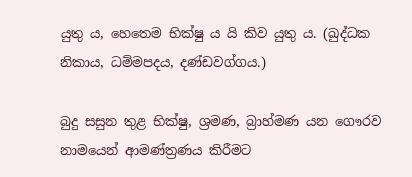යුතු ය, හෙතෙම භික්ෂු ය යි කිව යුතු ය. (ඛුද්ධක නිකාය, ධම්මපදය, දණ්ඩවග්ගය.)

බුදු සසුන තුළ භික්ෂු, ශ්‍රමණ, බ්‍රාහ්මණ යන ගෞරව නාමයෙන් ආමණ්ත්‍රණය කිරීමට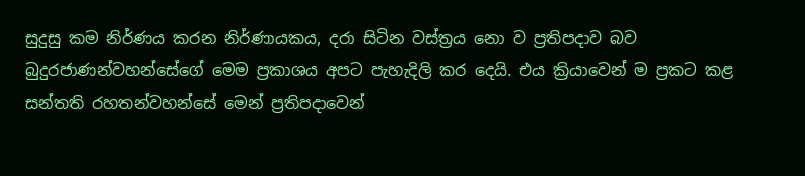සුදුසු කම නිර්ණය කරන නිර්ණායකය, දරා සිටින වස්ත්‍රය නො ව ප්‍රතිපදාව බව බුදුරජාණන්වහන්සේගේ මෙම ප්‍රකාශය අපට පැහැදිලි කර දෙයි. එය ක්‍රියාවෙන් ම ප්‍රකට කළ සන්තති රහතන්වහන්සේ මෙන් ප්‍රතිපදාවෙන්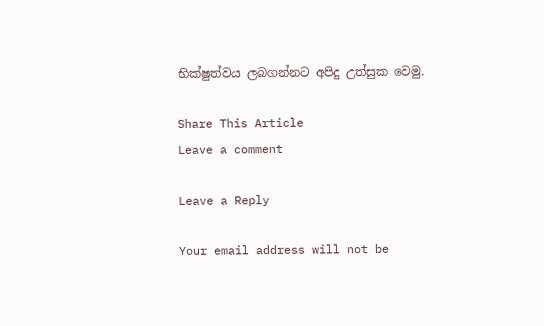භික්ෂුත්වය ලබගන්නට අපිදු උත්සුක වෙමු.

Share This Article
Leave a comment

Leave a Reply

Your email address will not be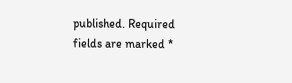published. Required fields are marked *